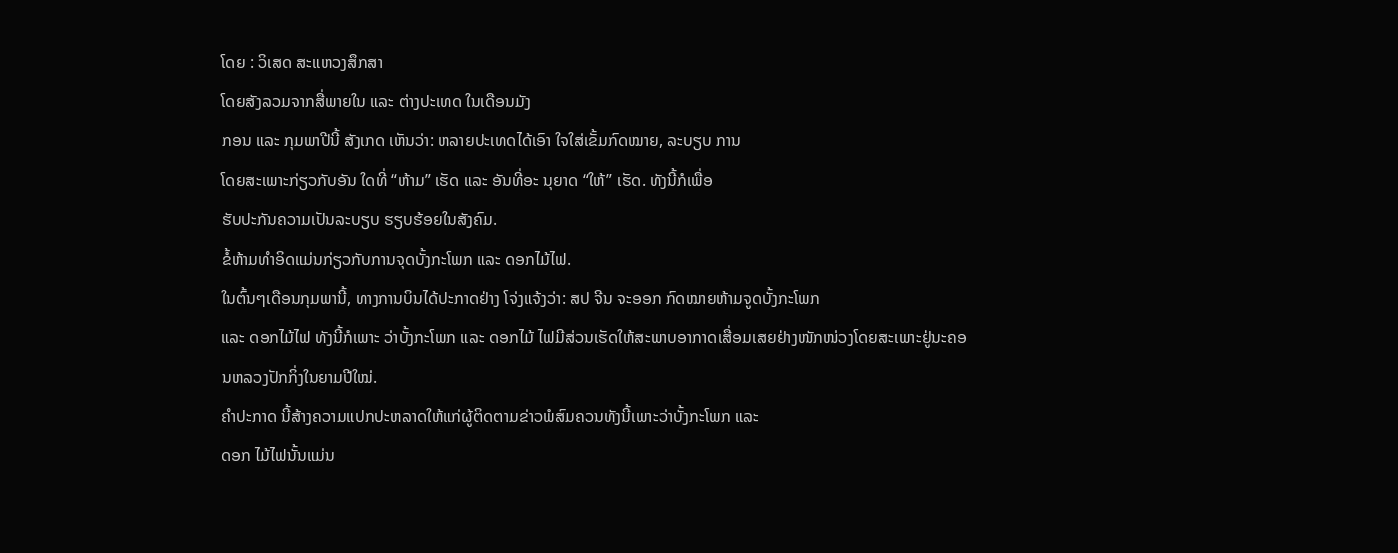ໂດຍ : ວິເສດ ສະແຫວງສຶກສາ
ໂດຍສັງລວມຈາກສື່ພາຍໃນ ແລະ ຕ່າງປະເທດ ໃນເດືອນມັງ
ກອນ ແລະ ກຸມພາປີນີ້ ສັງເກດ ເຫັນວ່າ: ຫລາຍປະເທດໄດ້ເອົາ ໃຈໃສ່ເຂັ້ມກົດໝາຍ, ລະບຽບ ການ
ໂດຍສະເພາະກ່ຽວກັບອັນ ໃດທີ່ “ຫ້າມ” ເຮັດ ແລະ ອັນທີ່ອະ ນຸຍາດ “ໃຫ້” ເຮັດ. ທັງນີ້ກໍເພື່ອ
ຮັບປະກັນຄວາມເປັນລະບຽບ ຮຽບຮ້ອຍໃນສັງຄົມ.
ຂໍ້ຫ້າມທຳອິດແມ່ນກ່ຽວກັບການຈຸດບັ້ງກະໂພກ ແລະ ດອກໄມ້ໄຟ.
ໃນຕົ້ນໆເດືອນກຸມພານີ້, ທາງການບິນໄດ້ປະກາດຢ່າງ ໂຈ່ງແຈ້ງວ່າ: ສປ ຈີນ ຈະອອກ ກົດໝາຍຫ້າມຈູດບັ້ງກະໂພກ
ແລະ ດອກໄມ້ໄຟ ທັງນີ້ກໍເພາະ ວ່າບັ້ງກະໂພກ ແລະ ດອກໄມ້ ໄຟມີສ່ວນເຮັດໃຫ້ສະພາບອາກາດເສື່ອມເສຍຢ່າງໜັກໜ່ວງໂດຍສະເພາະຢູ່ນະຄອນຫລວງປັກກິ່ງໃນຍາມປີໃໝ່.
ຄຳປະກາດ ນີ້ສ້າງຄວາມແປກປະຫລາດໃຫ້ແກ່ຜູ້ຕິດຕາມຂ່າວພໍສົມຄວນທັງນີ້ເພາະວ່າບັ້ງກະໂພກ ແລະ
ດອກ ໄມ້ໄຟນັ້ນແມ່ນ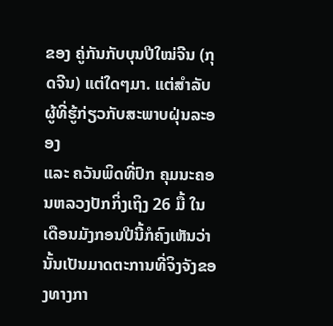ຂອງ ຄູ່ກັນກັບບຸນປີໃໝ່ຈີນ (ກຸດຈີນ) ແຕ່ໃດໆມາ. ແຕ່ສຳລັບຜູ້ທີ່ຮູ້ກ່ຽວກັບສະພາບຝຸ່ນລະອອງ
ແລະ ຄວັນພິດທີ່ປົກ ຄຸມນະຄອນຫລວງປັກກິ່ງເຖິງ 26 ມື້ ໃນເດືອນມັງກອນປີນີ້ກໍຄົງເຫັນວ່ານັ້ນເປັນມາດຕະການທີ່ຈິງຈັງຂອງທາງກາ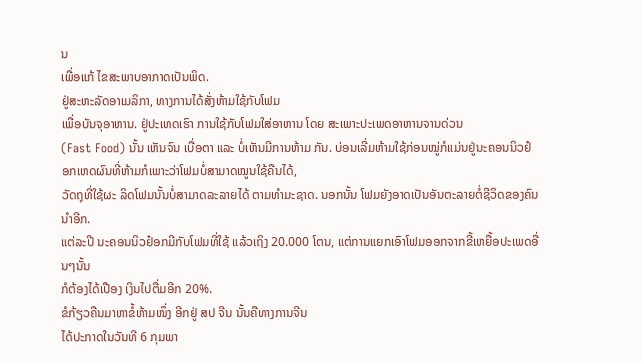ນ
ເພື່ອແກ້ ໄຂສະພາບອາກາດເປັນພິດ.
ຢູ່ສະຫະລັດອາເມລິກາ, ທາງການໄດ້ສັ່ງຫ້າມໃຊ້ກັບໂຟມ
ເພື່ອບັນຈຸອາຫານ. ຢູ່ປະເທດເຮົາ ການໃຊ້ກັບໂຟມໃສ່ອາຫານ ໂດຍ ສະເພາະປະເພດອາຫານຈານດ່ວນ
(Fast Food) ນັ້ນ ເຫັນຈົນ ເບື່ອຕາ ແລະ ບໍ່ເຫັນມີການຫ້າມ ກັນ. ບ່ອນເລີ່ມຫ້າມໃຊ້ກ່ອນໝູ່ກໍແມ່ນຢູ່ນະຄອນນິວຢ໋ອກເຫດຜົນທີ່ຫ້າມກໍເພາະວ່າໂຟມບໍ່ສາມາດໝູນໃຊ້ຄືນໄດ້,
ວັດຖຸທີ່ໃຊ້ຜະ ລິດໂຟມນັ້ນບໍ່ສາມາດລະລາຍໄດ້ ຕາມທຳມະຊາດ. ນອກນັ້ນ ໂຟມຍັງອາດເປັນອັນຕະລາຍຕໍ່ຊີວິດຂອງຄົນນຳອີກ.
ແຕ່ລະປີ ນະຄອນນິວຢ໋ອກມີກັບໂຟມທີ່ໃຊ້ ແລ້ວເຖິງ 20.000 ໂຕນ, ແຕ່ການແຍກເອົາໂຟມອອກຈາກຂີ້ເຫຍື້ອປະເພດອື່ນໆນັ້ນ
ກໍຕ້ອງໄດ້ເປືອງ ເງິນໄປຕື່ມອີກ 20%.
ຂໍກ້ຽວຄືນມາຫາຂໍ້ຫ້າມໜຶ່ງ ອີກຢູ່ ສປ ຈີນ ນັ້ນຄືທາງການຈີນ
ໄດ້ປະກາດໃນວັນທີ 6 ກຸມພາ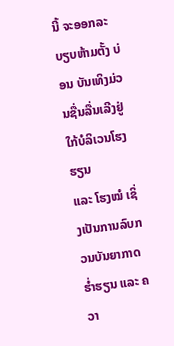ນີ້ ຈະອອກລະບຽບຫ້າມຕັ້ງ ບ່ອນ ບັນເທິງມ່ວນຊື່ນລື່ນເລີງຢູ່ໃກ້ບໍລິເວນໂຮງຮຽນ
ແລະ ໂຮງໝໍ ເຊິ່ງເປັນການລົບກວນບັນຍາກາດຮ່ຳຮຽນ ແລະ ຄວາ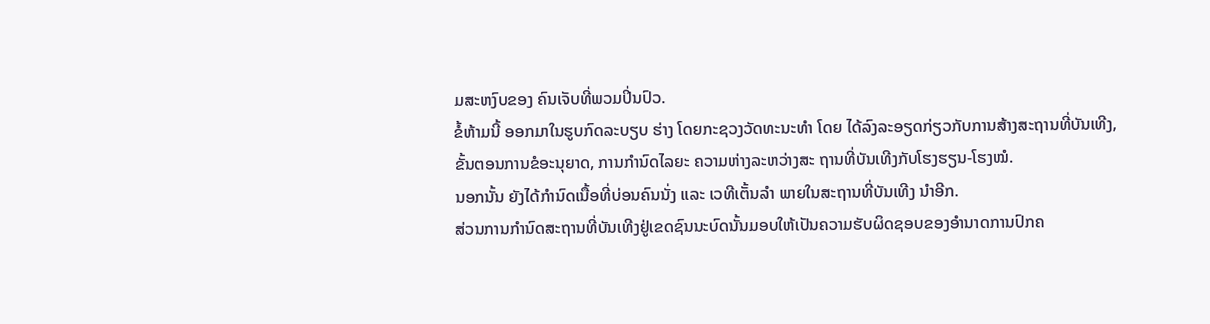ມສະຫງົບຂອງ ຄົນເຈັບທີ່ພວມປິ່ນປົວ.
ຂໍ້ຫ້າມນີ້ ອອກມາໃນຮູບກົດລະບຽບ ຮ່າງ ໂດຍກະຊວງວັດທະນະທຳ ໂດຍ ໄດ້ລົງລະອຽດກ່ຽວກັບການສ້າງສະຖານທີ່ບັນເທີງ,
ຂັ້ນຕອນການຂໍອະນຸຍາດ, ການກຳນົດໄລຍະ ຄວາມຫ່າງລະຫວ່າງສະ ຖານທີ່ບັນເທີງກັບໂຮງຮຽນ-ໂຮງໝໍ.
ນອກນັ້ນ ຍັງໄດ້ກຳນົດເນື້ອທີ່ບ່ອນຄົນນັ່ງ ແລະ ເວທີເຕັ້ນລຳ ພາຍໃນສະຖານທີ່ບັນເທີງ ນຳອີກ.
ສ່ວນການກຳນົດສະຖານທີ່ບັນເທີງຢູ່ເຂດຊົນນະບົດນັ້ນມອບໃຫ້ເປັນຄວາມຮັບຜິດຊອບຂອງອຳນາດການປົກຄ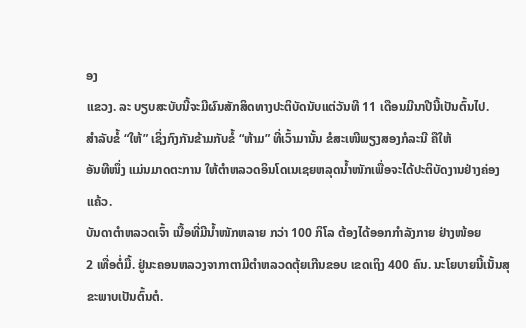ອງ
ແຂວງ. ລະ ບຽບສະບັບນີ້ຈະມີຜົນສັກສິດທາງປະຕິບັດນັບແຕ່ວັນທີ 11 ເດືອນມີນາປີນີ້ເປັນຕົ້ນໄປ.
ສຳລັບຂໍ້ “ໃຫ້” ເຊິ່ງກົງກັນຂ້າມກັບຂໍ້ “ຫ້າມ” ທີ່ເວົ້າມານັ້ນ ຂໍສະເໜີພຽງສອງກໍລະນີ ຄືໃຫ້
ອັນທີໜຶ່ງ ແມ່ນມາດຕະການ ໃຫ້ຕຳຫລວດອິນໂດເນເຊຍຫລຸດນ້ຳໜັກເພື່ອຈະໄດ້ປະຕິບັດງານຢ່າງຄ່ອງແຄ້ວ.
ບັນດາຕຳຫລວດເຈົ້າ ເນື້ອທີ່ມີນ້ຳໜັກຫລາຍ ກວ່າ 100 ກິໂລ ຕ້ອງໄດ້ອອກກຳລັງກາຍ ຢ່າງໜ້ອຍ
2 ເທື່ອຕໍ່ມື້. ຢູ່ນະຄອນຫລວງຈາກາຕາມີຕຳຫລວດຕຸ້ຍເກີນຂອບ ເຂດເຖິງ 400 ຄົນ. ນະໂຍບາຍນີ້ເນັ້ນສຸຂະພາບເປັນຕົ້ນຕໍ.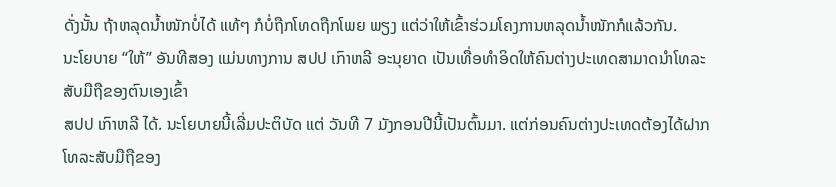ດັ່ງນັ້ນ ຖ້າຫລຸດນ້ຳໜັກບໍ່ໄດ້ ແທ້ໆ ກໍບໍ່ຖືກໂທດຖືກໂພຍ ພຽງ ແຕ່ວ່າໃຫ້ເຂົ້າຮ່ວມໂຄງການຫລຸດນ້ຳໜັກກໍແລ້ວກັນ.
ນະໂຍບາຍ “ໃຫ້” ອັນທີສອງ ແມ່ນທາງການ ສປປ ເກົາຫລີ ອະນຸຍາດ ເປັນເທື່ອທຳອິດໃຫ້ຄົນຕ່າງປະເທດສາມາດນຳໂທລະສັບມືຖືຂອງຕົນເອງເຂົ້າ
ສປປ ເກົາຫລີ ໄດ້. ນະໂຍບາຍນີ້ເລີ່ມປະຕິບັດ ແຕ່ ວັນທີ 7 ມັງກອນປີນີ້ເປັນຕົ້ນມາ. ແຕ່ກ່ອນຄົນຕ່າງປະເທດຕ້ອງໄດ້ຝາກໂທລະສັບມືຖືຂອງ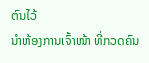ຕົນໄວ້
ນຳຫ້ອງການເຈົ້າໜ້າ ທີ່ກວດຄົນ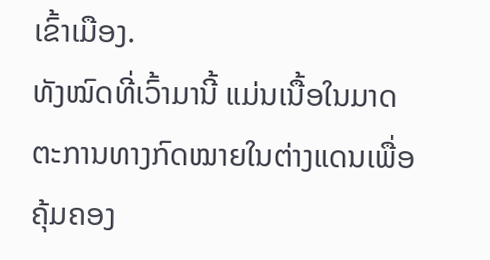ເຂົ້າເມືອງ.
ທັງໝົດທີ່ເວົ້າມານີ້ ແມ່ນເນື້ອໃນມາດຕະການທາງກົດໝາຍໃນຕ່າງແດນເພື່ອຄຸ້ມຄອງ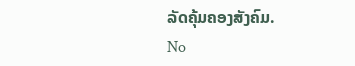ລັດຄຸ້ມຄອງສັງຄົມ.
No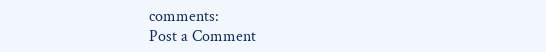comments:
Post a Comment